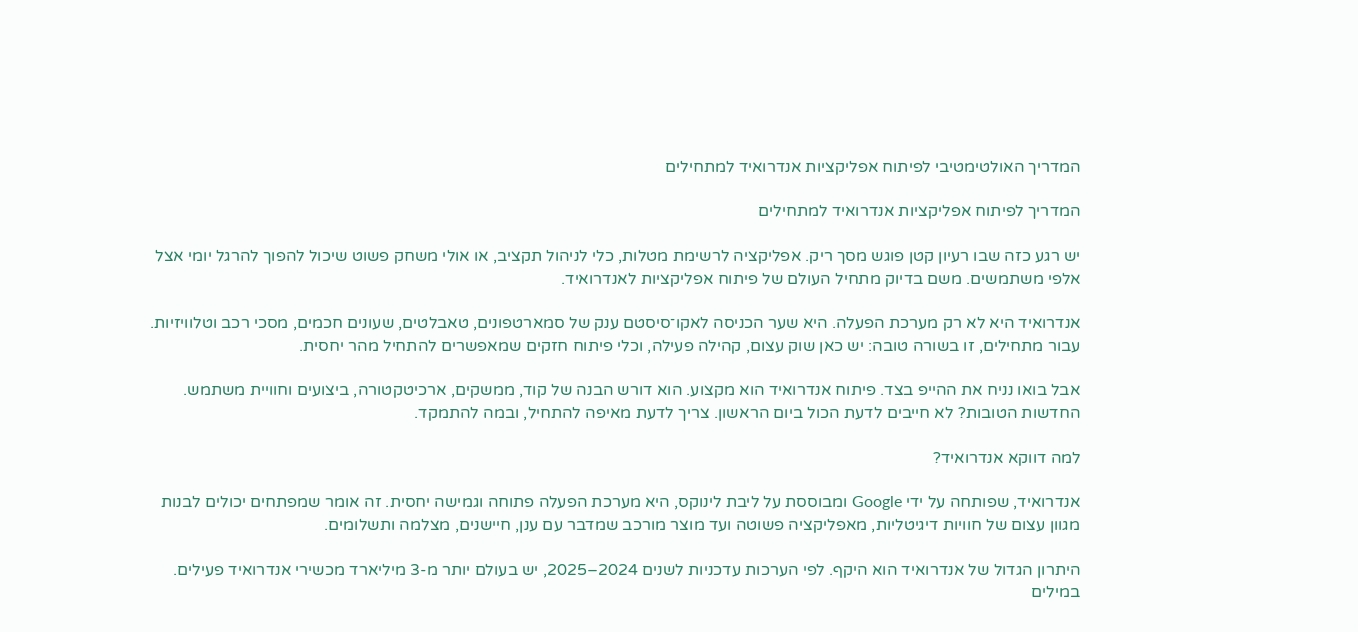המדריך האולטימטיבי לפיתוח אפליקציות אנדרואיד למתחילים

המדריך לפיתוח אפליקציות אנדרואיד למתחילים

יש רגע כזה שבו רעיון קטן פוגש מסך ריק. אפליקציה לרשימת מטלות, כלי לניהול תקציב, או אולי משחק פשוט שיכול להפוך להרגל יומי אצל אלפי משתמשים. משם בדיוק מתחיל העולם של פיתוח אפליקציות לאנדרואיד.

אנדרואיד היא לא רק מערכת הפעלה. היא שער הכניסה לאקו־סיסטם ענק של סמארטפונים, טאבלטים, שעונים חכמים, מסכי רכב וטלוויזיות. עבור מתחילים, זו בשורה טובה: יש כאן שוק עצום, קהילה פעילה, וכלי פיתוח חזקים שמאפשרים להתחיל מהר יחסית.

אבל בואו נניח את ההייפ בצד. פיתוח אנדרואיד הוא מקצוע. הוא דורש הבנה של קוד, ממשקים, ארכיטקטורה, ביצועים וחוויית משתמש. החדשות הטובות? לא חייבים לדעת הכול ביום הראשון. צריך לדעת מאיפה להתחיל, ובמה להתמקד.

למה דווקא אנדרואיד?

אנדרואיד, שפותחה על ידי Google ומבוססת על ליבת לינוקס, היא מערכת הפעלה פתוחה וגמישה יחסית. זה אומר שמפתחים יכולים לבנות מגוון עצום של חוויות דיגיטליות, מאפליקציה פשוטה ועד מוצר מורכב שמדבר עם ענן, חיישנים, מצלמה ותשלומים.

היתרון הגדול של אנדרואיד הוא היקף. לפי הערכות עדכניות לשנים 2024–2025, יש בעולם יותר מ-3 מיליארד מכשירי אנדרואיד פעילים. במילים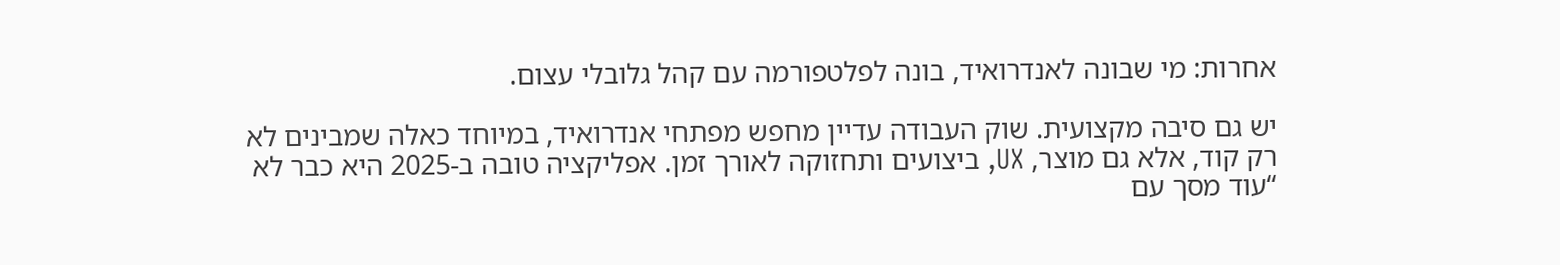אחרות: מי שבונה לאנדרואיד, בונה לפלטפורמה עם קהל גלובלי עצום.

יש גם סיבה מקצועית. שוק העבודה עדיין מחפש מפתחי אנדרואיד, במיוחד כאלה שמבינים לא רק קוד, אלא גם מוצר, UX, ביצועים ותחזוקה לאורך זמן. אפליקציה טובה ב-2025 היא כבר לא “עוד מסך עם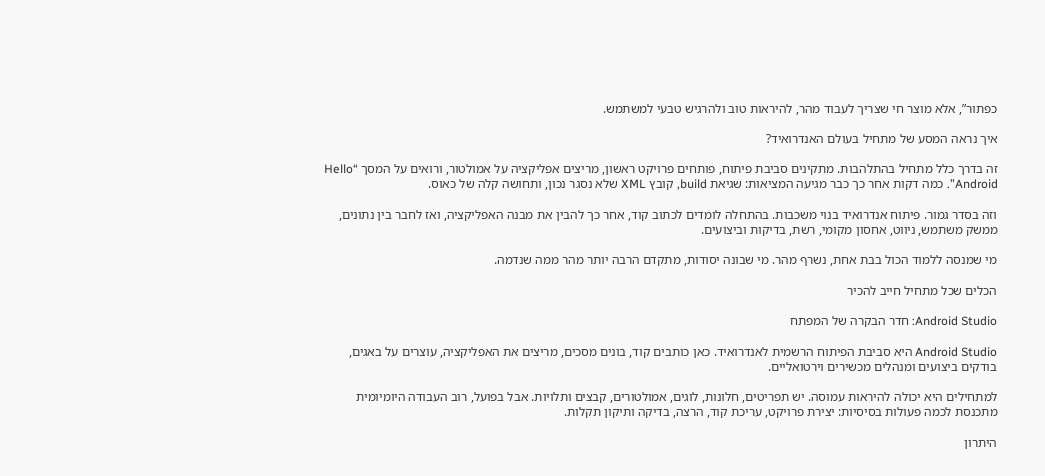כפתור”, אלא מוצר חי שצריך לעבוד מהר, להיראות טוב ולהרגיש טבעי למשתמש.

איך נראה המסע של מתחיל בעולם האנדרואיד?

זה בדרך כלל מתחיל בהתלהבות. מתקינים סביבת פיתוח, פותחים פרויקט ראשון, מריצים אפליקציה על אמולטור, ורואים על המסך “Hello Android”. כמה דקות אחר כך כבר מגיעה המציאות: שגיאת build, קובץ XML שלא נסגר נכון, ותחושה קלה של כאוס.

וזה בסדר גמור. פיתוח אנדרואיד בנוי משכבות. בהתחלה לומדים לכתוב קוד, אחר כך להבין את מבנה האפליקציה, ואז לחבר בין נתונים, ממשק משתמש, ניווט, אחסון מקומי, רשת, בדיקות וביצועים.

מי שמנסה ללמוד הכול בבת אחת, נשרף מהר. מי שבונה יסודות, מתקדם הרבה יותר מהר ממה שנדמה.

הכלים שכל מתחיל חייב להכיר

Android Studio: חדר הבקרה של המפתח

Android Studio היא סביבת הפיתוח הרשמית לאנדרואיד. כאן כותבים קוד, בונים מסכים, מריצים את האפליקציה, עוצרים על באגים, בודקים ביצועים ומנהלים מכשירים וירטואליים.

למתחילים היא יכולה להיראות עמוסה. יש תפריטים, חלונות, לוגים, אמולטורים, קבצים ותלויות. אבל בפועל, רוב העבודה היומיומית מתכנסת לכמה פעולות בסיסיות: יצירת פרויקט, עריכת קוד, הרצה, בדיקה ותיקון תקלות.

היתרון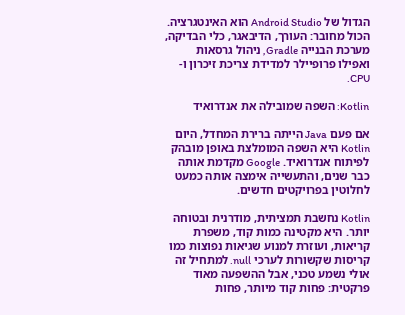הגדול של Android Studio הוא האינטגרציה. הכול מחובר: העורך, הדיבאגר, כלי הבדיקה, מערכת הבנייה Gradle, ניהול גרסאות ואפילו פרופיילר למדידת צריכת זיכרון ו-CPU.

Kotlin: השפה שמובילה את אנדרואיד

אם פעם Java הייתה ברירת המחדל, היום Kotlin היא השפה המומלצת באופן מובהק לפיתוח אנדרואיד. Google מקדמת אותה כבר שנים, והתעשייה אימצה אותה כמעט לחלוטין בפרויקטים חדשים.

Kotlin נחשבת תמציתית, מודרנית ובטוחה יותר. היא מקטינה כמות קוד, משפרת קריאות, ועוזרת למנוע שגיאות נפוצות כמו קריסות שקשורות לערכי null. למתחיל זה אולי נשמע טכני, אבל ההשפעה מאוד פרקטית: פחות קוד מיותר, פחות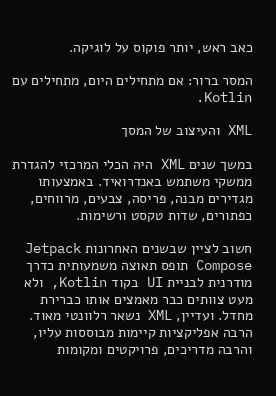כאב ראש, יותר פוקוס על לוגיקה.

המסר ברור: אם מתחילים היום, מתחילים עם Kotlin.

XML והעיצוב של המסך

במשך שנים XML היה הכלי המרכזי להגדרת ממשקי משתמש באנדרואיד. באמצעותו מגדירים מבנה, פריסה, צבעים, מרווחים, כפתורים, שדות טקסט ורשימות.

חשוב לציין שבשנים האחרונות Jetpack Compose תופס תאוצה משמעותית כדרך מודרנית לבניית UI בקוד Kotlin, ולא מעט צוותים כבר מאמצים אותו כברירת מחדל. ועדיין, XML נשאר רלוונטי מאוד. הרבה אפליקציות קיימות מבוססות עליו, והרבה מדריכים, פרויקטים ומקומות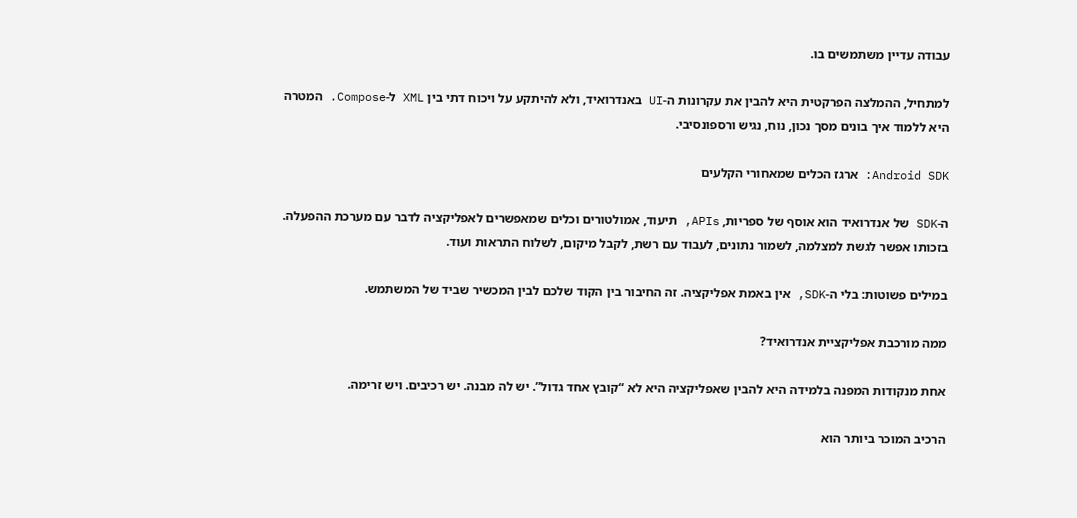עבודה עדיין משתמשים בו.

למתחיל, ההמלצה הפרקטית היא להבין את עקרונות ה-UI באנדרואיד, ולא להיתקע על ויכוח דתי בין XML ל-Compose. המטרה היא ללמוד איך בונים מסך נכון, נוח, נגיש ורספונסיבי.

Android SDK: ארגז הכלים שמאחורי הקלעים

ה-SDK של אנדרואיד הוא אוסף של ספריות, APIs, תיעוד, אמולטורים וכלים שמאפשרים לאפליקציה לדבר עם מערכת ההפעלה. בזכותו אפשר לגשת למצלמה, לשמור נתונים, לעבוד עם רשת, לקבל מיקום, לשלוח התראות ועוד.

במילים פשוטות: בלי ה-SDK, אין באמת אפליקציה. זה החיבור בין הקוד שלכם לבין המכשיר שביד של המשתמש.

ממה מורכבת אפליקציית אנדרואיד?

אחת מנקודות המפנה בלמידה היא להבין שאפליקציה היא לא “קובץ אחד גדול”. יש לה מבנה. יש רכיבים. ויש זרימה.

הרכיב המוכר ביותר הוא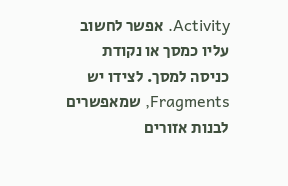Activity. אפשר לחשוב עליו כמסך או נקודת כניסה למסך. לצידו יש Fragments, שמאפשרים לבנות אזורים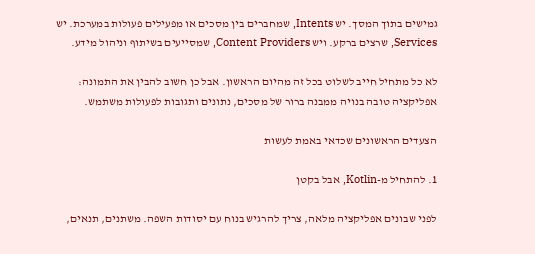גמישים בתוך המסך. יש Intents, שמחברים בין מסכים או מפעילים פעולות במערכת. יש Services, שרצים ברקע. ויש Content Providers, שמסייעים בשיתוף וניהול מידע.

לא כל מתחיל חייב לשלוט בכל זה מהיום הראשון. אבל כן חשוב להבין את התמונה: אפליקציה טובה בנויה ממבנה ברור של מסכים, נתונים ותגובות לפעולות משתמש.

הצעדים הראשונים שכדאי באמת לעשות

1. להתחיל מ-Kotlin, אבל בקטן

לפני שבונים אפליקציה מלאה, צריך להרגיש בנוח עם יסודות השפה. משתנים, תנאים,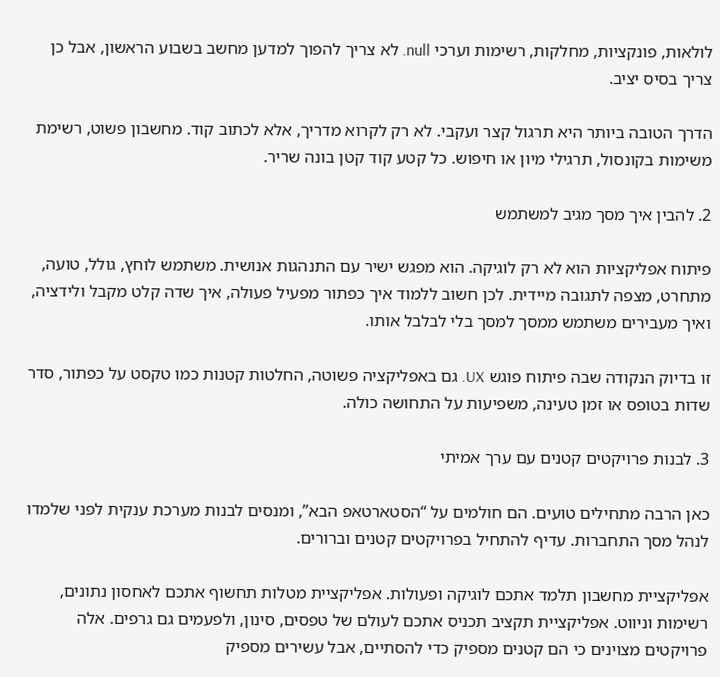לולאות, פונקציות, מחלקות, רשימות וערכי null. לא צריך להפוך למדען מחשב בשבוע הראשון, אבל כן צריך בסיס יציב.

הדרך הטובה ביותר היא תרגול קצר ועקבי. לא רק לקרוא מדריך, אלא לכתוב קוד. מחשבון פשוט, רשימת משימות בקונסול, תרגילי מיון או חיפוש. כל קטע קוד קטן בונה שריר.

2. להבין איך מסך מגיב למשתמש

פיתוח אפליקציות הוא לא רק לוגיקה. הוא מפגש ישיר עם התנהגות אנושית. משתמש לוחץ, גולל, טועה, מתחרט, מצפה לתגובה מיידית. לכן חשוב ללמוד איך כפתור מפעיל פעולה, איך שדה קלט מקבל ולידציה, ואיך מעבירים משתמש ממסך למסך בלי לבלבל אותו.

זו בדיוק הנקודה שבה פיתוח פוגש UX. גם באפליקציה פשוטה, החלטות קטנות כמו טקסט על כפתור, סדר שדות בטופס או זמן טעינה, משפיעות על התחושה כולה.

3. לבנות פרויקטים קטנים עם ערך אמיתי

כאן הרבה מתחילים טועים. הם חולמים על “הסטארטאפ הבא”, ומנסים לבנות מערכת ענקית לפני שלמדו לנהל מסך התחברות. עדיף להתחיל בפרויקטים קטנים וברורים.

אפליקציית מחשבון תלמד אתכם לוגיקה ופעולות. אפליקציית מטלות תחשוף אתכם לאחסון נתונים, רשימות וניווט. אפליקציית תקציב תכניס אתכם לעולם של טפסים, סינון, ולפעמים גם גרפים. אלה פרויקטים מצוינים כי הם קטנים מספיק כדי להסתיים, אבל עשירים מספיק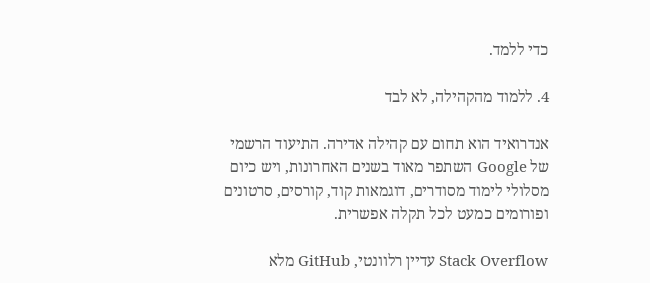כדי ללמד.

4. ללמוד מהקהילה, לא לבד

אנדרואיד הוא תחום עם קהילה אדירה. התיעוד הרשמי של Google השתפר מאוד בשנים האחרונות, ויש כיום מסלולי לימוד מסודרים, דוגמאות קוד, קורסים, סרטונים ופורומים כמעט לכל תקלה אפשרית.

Stack Overflow עדיין רלוונטי, GitHub מלא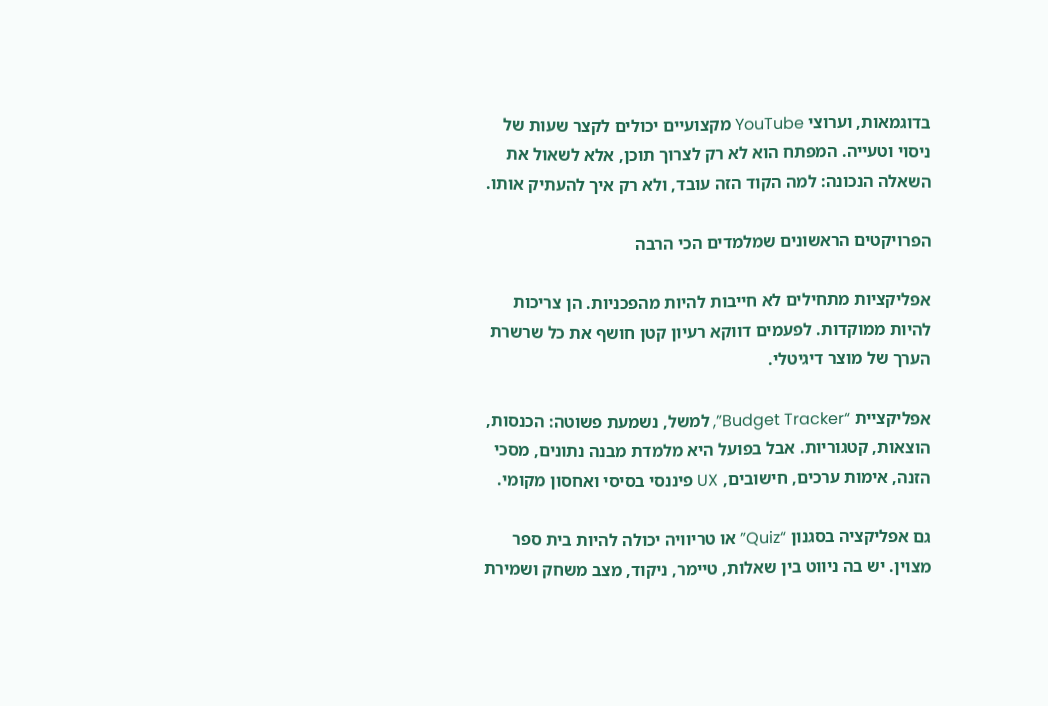בדוגמאות, וערוצי YouTube מקצועיים יכולים לקצר שעות של ניסוי וטעייה. המפתח הוא לא רק לצרוך תוכן, אלא לשאול את השאלה הנכונה: למה הקוד הזה עובד, ולא רק איך להעתיק אותו.

הפרויקטים הראשונים שמלמדים הכי הרבה

אפליקציות מתחילים לא חייבות להיות מהפכניות. הן צריכות להיות ממוקדות. לפעמים דווקא רעיון קטן חושף את כל שרשרת הערך של מוצר דיגיטלי.

אפליקציית “Budget Tracker”, למשל, נשמעת פשוטה: הכנסות, הוצאות, קטגוריות. אבל בפועל היא מלמדת מבנה נתונים, מסכי הזנה, אימות ערכים, חישובים, UX פיננסי בסיסי ואחסון מקומי.

גם אפליקציה בסגנון “Quiz” או טריוויה יכולה להיות בית ספר מצוין. יש בה ניווט בין שאלות, טיימר, ניקוד, מצב משחק ושמירת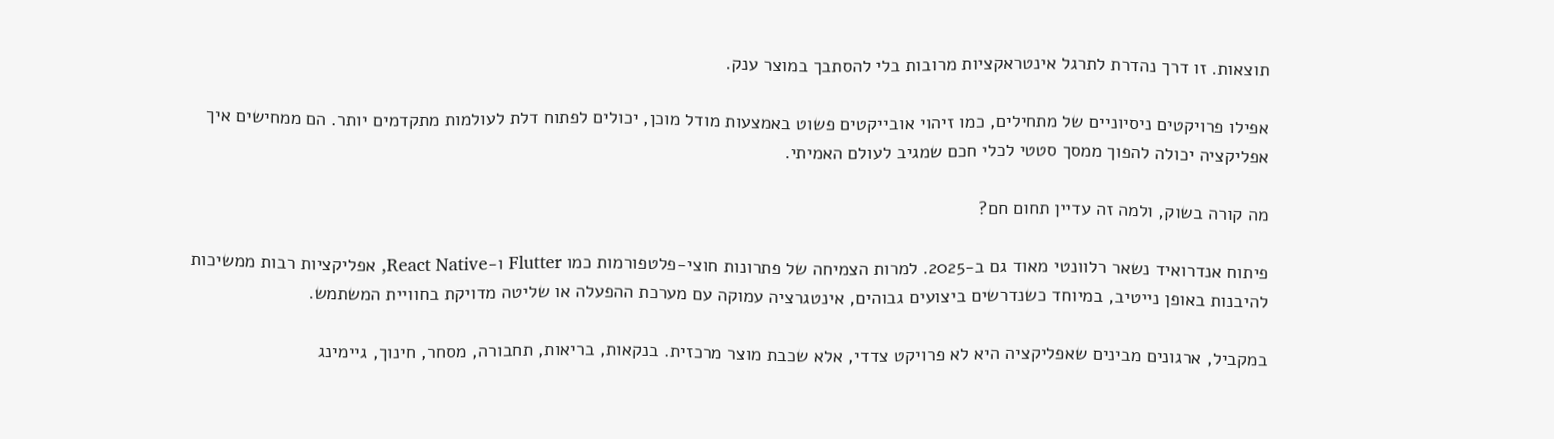תוצאות. זו דרך נהדרת לתרגל אינטראקציות מרובות בלי להסתבך במוצר ענק.

אפילו פרויקטים ניסיוניים של מתחילים, כמו זיהוי אובייקטים פשוט באמצעות מודל מוכן, יכולים לפתוח דלת לעולמות מתקדמים יותר. הם ממחישים איך אפליקציה יכולה להפוך ממסך סטטי לכלי חכם שמגיב לעולם האמיתי.

מה קורה בשוק, ולמה זה עדיין תחום חם?

פיתוח אנדרואיד נשאר רלוונטי מאוד גם ב-2025. למרות הצמיחה של פתרונות חוצי-פלטפורמות כמו Flutter ו-React Native, אפליקציות רבות ממשיכות להיבנות באופן נייטיב, במיוחד כשנדרשים ביצועים גבוהים, אינטגרציה עמוקה עם מערכת ההפעלה או שליטה מדויקת בחוויית המשתמש.

במקביל, ארגונים מבינים שאפליקציה היא לא פרויקט צדדי, אלא שכבת מוצר מרכזית. בנקאות, בריאות, תחבורה, מסחר, חינוך, גיימינג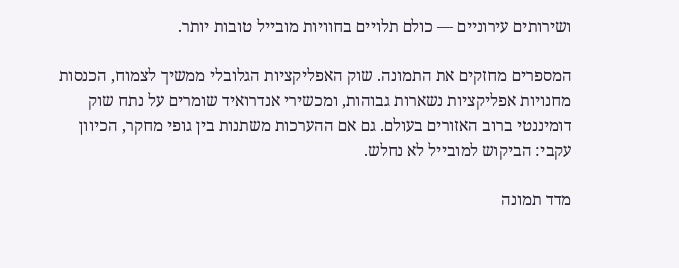ושירותים עירוניים — כולם תלויים בחוויות מובייל טובות יותר.

המספרים מחזקים את התמונה. שוק האפליקציות הגלובלי ממשיך לצמוח, הכנסות מחנויות אפליקציות נשארות גבוהות, ומכשירי אנדרואיד שומרים על נתח שוק דומיננטי ברוב האזורים בעולם. גם אם ההערכות משתנות בין גופי מחקר, הכיוון עקבי: הביקוש למובייל לא נחלש.

מדד תמונה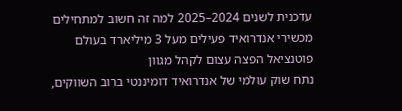עדכנית לשנים 2024–2025 למה זה חשוב למתחילים
מכשירי אנדרואיד פעילים מעל 3 מיליארד בעולם פוטנציאל הפצה עצום לקהל מגוון
נתח שוק עולמי של אנדרואיד דומיננטי ברוב השווקים,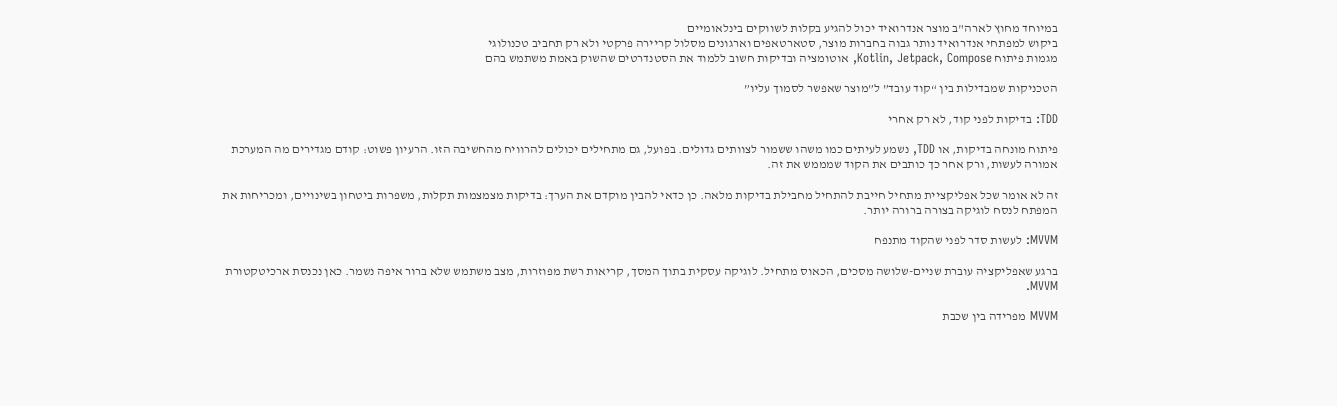במיוחד מחוץ לארה"ב מוצר אנדרואיד יכול להגיע בקלות לשווקים בינלאומיים
ביקוש למפתחי אנדרואיד נותר גבוה בחברות מוצר, סטארטאפים וארגונים מסלול קריירה פרקטי ולא רק תחביב טכנולוגי
מגמות פיתוח Kotlin, Jetpack, Compose, אוטומציה ובדיקות חשוב ללמוד את הסטנדרטים שהשוק באמת משתמש בהם

הטכניקות שמבדילות בין “קוד עובד” ל”מוצר שאפשר לסמוך עליו”

TDD: בדיקות לפני קוד, לא רק אחרי

פיתוח מונחה בדיקות, או TDD, נשמע לעיתים כמו משהו ששמור לצוותים גדולים. בפועל, גם מתחילים יכולים להרוויח מהחשיבה הזו. הרעיון פשוט: קודם מגדירים מה המערכת אמורה לעשות, ורק אחר כך כותבים את הקוד שמממש את זה.

זה לא אומר שכל אפליקציית מתחיל חייבת להתחיל מחבילת בדיקות מלאה. כן כדאי להבין מוקדם את הערך: בדיקות מצמצמות תקלות, משפרות ביטחון בשינויים, ומכריחות את המפתח לנסח לוגיקה בצורה ברורה יותר.

MVVM: לעשות סדר לפני שהקוד מתנפח

ברגע שאפליקציה עוברת שניים-שלושה מסכים, הכאוס מתחיל. לוגיקה עסקית בתוך המסך, קריאות רשת מפוזרות, מצב משתמש שלא ברור איפה נשמר. כאן נכנסת ארכיטקטורת MVVM.

MVVM מפרידה בין שכבת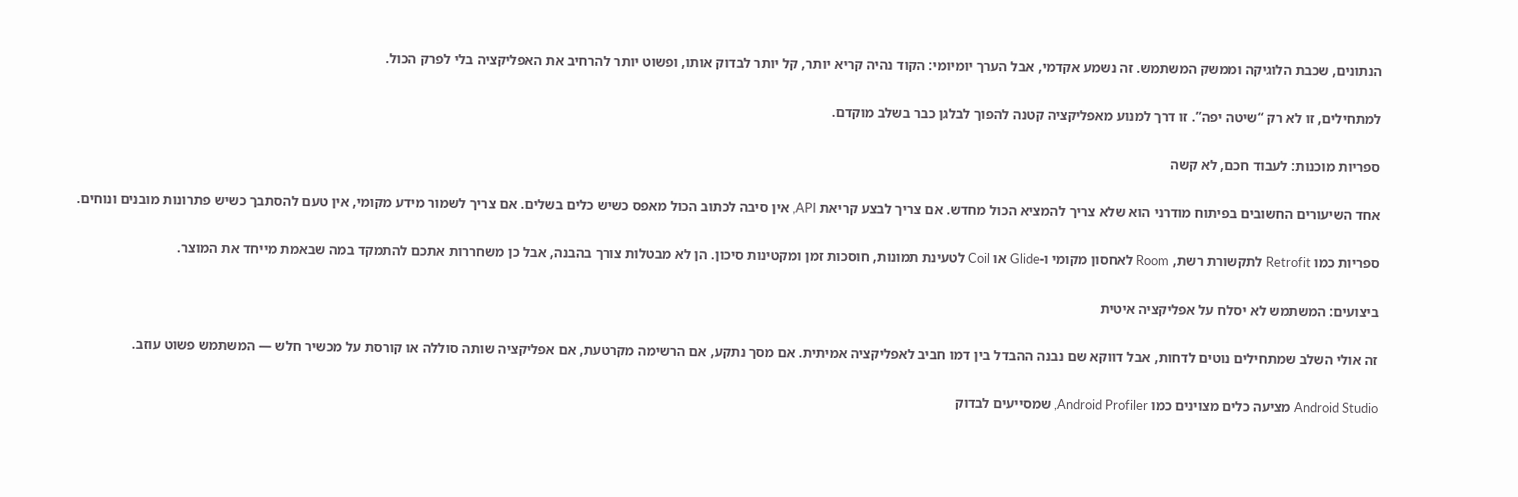הנתונים, שכבת הלוגיקה וממשק המשתמש. זה נשמע אקדמי, אבל הערך יומיומי: הקוד נהיה קריא יותר, קל יותר לבדוק אותו, ופשוט יותר להרחיב את האפליקציה בלי לפרק הכול.

למתחילים, זו לא רק “שיטה יפה”. זו דרך למנוע מאפליקציה קטנה להפוך לבלגן כבר בשלב מוקדם.

ספריות מוכנות: לעבוד חכם, לא קשה

אחד השיעורים החשובים בפיתוח מודרני הוא שלא צריך להמציא הכול מחדש. אם צריך לבצע קריאת API, אין סיבה לכתוב הכול מאפס כשיש כלים בשלים. אם צריך לשמור מידע מקומי, אין טעם להסתבך כשיש פתרונות מובנים ונוחים.

ספריות כמו Retrofit לתקשורת רשת, Room לאחסון מקומי ו-Glide או Coil לטעינת תמונות, חוסכות זמן ומקטינות סיכון. הן לא מבטלות צורך בהבנה, אבל כן משחררות אתכם להתמקד במה שבאמת מייחד את המוצר.

ביצועים: המשתמש לא יסלח על אפליקציה איטית

זה אולי השלב שמתחילים נוטים לדחות, אבל דווקא שם נבנה ההבדל בין דמו חביב לאפליקציה אמיתית. אם מסך נתקע, אם הרשימה מקרטעת, אם אפליקציה שותה סוללה או קורסת על מכשיר חלש — המשתמש פשוט עוזב.

Android Studio מציעה כלים מצוינים כמו Android Profiler, שמסייעים לבדוק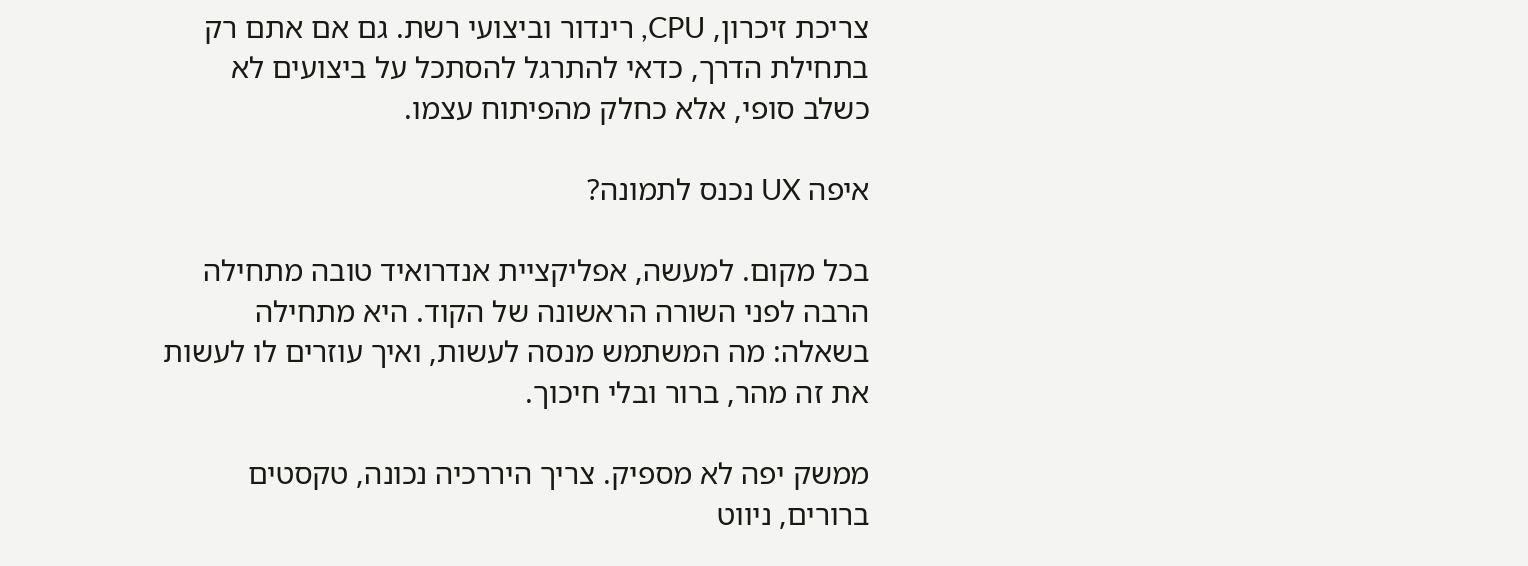צריכת זיכרון, CPU, רינדור וביצועי רשת. גם אם אתם רק בתחילת הדרך, כדאי להתרגל להסתכל על ביצועים לא כשלב סופי, אלא כחלק מהפיתוח עצמו.

איפה UX נכנס לתמונה?

בכל מקום. למעשה, אפליקציית אנדרואיד טובה מתחילה הרבה לפני השורה הראשונה של הקוד. היא מתחילה בשאלה: מה המשתמש מנסה לעשות, ואיך עוזרים לו לעשות את זה מהר, ברור ובלי חיכוך.

ממשק יפה לא מספיק. צריך היררכיה נכונה, טקסטים ברורים, ניווט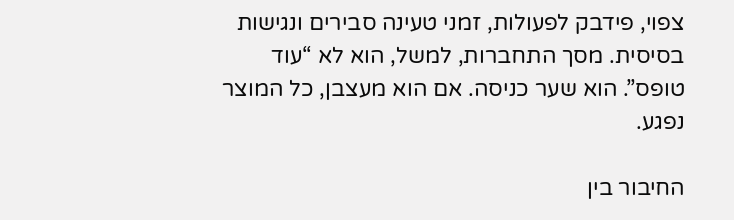צפוי, פידבק לפעולות, זמני טעינה סבירים ונגישות בסיסית. מסך התחברות, למשל, הוא לא “עוד טופס”. הוא שער כניסה. אם הוא מעצבן, כל המוצר נפגע.

החיבור בין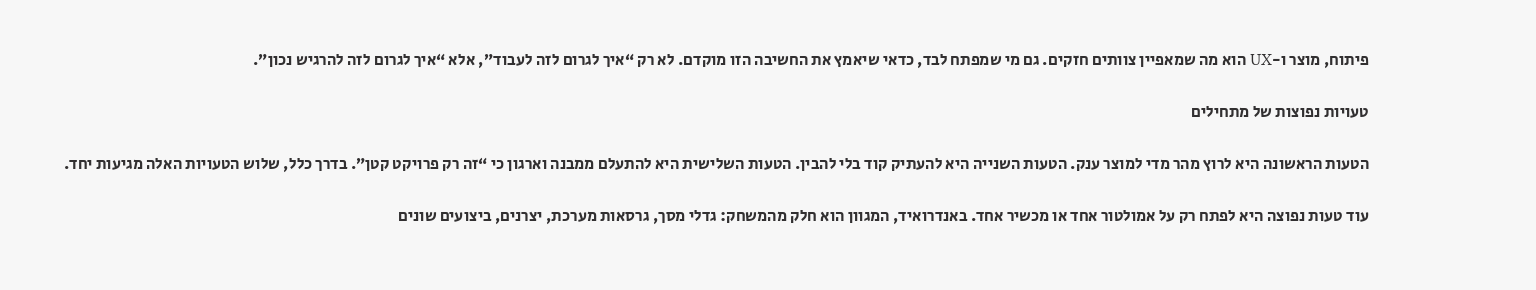פיתוח, מוצר ו-UX הוא מה שמאפיין צוותים חזקים. גם מי שמפתח לבד, כדאי שיאמץ את החשיבה הזו מוקדם. לא רק “איך לגרום לזה לעבוד”, אלא “איך לגרום לזה להרגיש נכון”.

טעויות נפוצות של מתחילים

הטעות הראשונה היא לרוץ מהר מדי למוצר ענק. הטעות השנייה היא להעתיק קוד בלי להבין. הטעות השלישית היא להתעלם ממבנה וארגון כי “זה רק פרויקט קטן”. בדרך כלל, שלוש הטעויות האלה מגיעות יחד.

עוד טעות נפוצה היא לפתח רק על אמולטור אחד או מכשיר אחד. באנדרואיד, המגוון הוא חלק מהמשחק: גדלי מסך, גרסאות מערכת, יצרנים, ביצועים שונים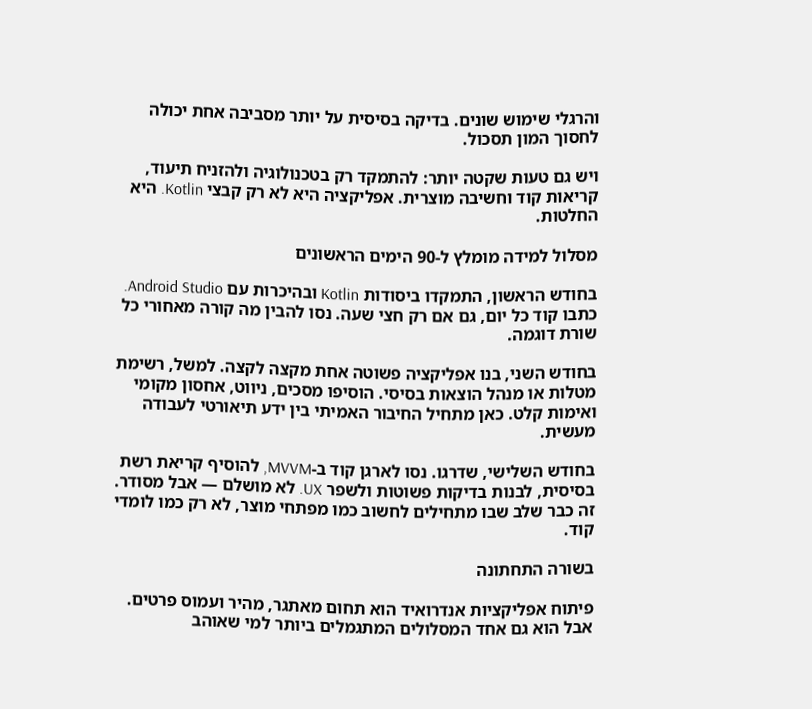והרגלי שימוש שונים. בדיקה בסיסית על יותר מסביבה אחת יכולה לחסוך המון תסכול.

ויש גם טעות שקטה יותר: להתמקד רק בטכנולוגיה ולהזניח תיעוד, קריאות קוד וחשיבה מוצרית. אפליקציה היא לא רק קבצי Kotlin. היא החלטות.

מסלול למידה מומלץ ל-90 הימים הראשונים

בחודש הראשון, התמקדו ביסודות Kotlin ובהיכרות עם Android Studio. כתבו קוד כל יום, גם אם רק חצי שעה. נסו להבין מה קורה מאחורי כל שורת דוגמה.

בחודש השני, בנו אפליקציה פשוטה אחת מקצה לקצה. למשל, רשימת מטלות או מנהל הוצאות בסיסי. הוסיפו מסכים, ניווט, אחסון מקומי ואימות קלט. כאן מתחיל החיבור האמיתי בין ידע תיאורטי לעבודה מעשית.

בחודש השלישי, שדרגו. נסו לארגן קוד ב-MVVM, להוסיף קריאת רשת בסיסית, לבנות בדיקות פשוטות ולשפר UX. לא מושלם — אבל מסודר. זה כבר שלב שבו מתחילים לחשוב כמו מפתחי מוצר, לא רק כמו לומדי קוד.

בשורה התחתונה

פיתוח אפליקציות אנדרואיד הוא תחום מאתגר, מהיר ועמוס פרטים. אבל הוא גם אחד המסלולים המתגמלים ביותר למי שאוהב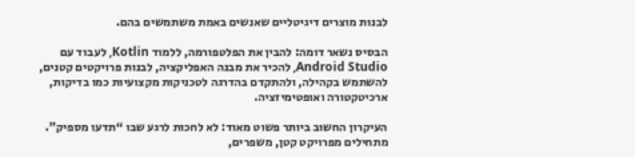לבנות מוצרים דיגיטליים שאנשים באמת משתמשים בהם.

הבסיס נשאר דומה: להבין את הפלטפורמה, ללמוד Kotlin, לעבוד עם Android Studio, להכיר את מבנה האפליקציה, לבנות פרויקטים קטנים, להשתמש בקהילה, ולהתקדם בהדרגה לטכניקות מקצועיות כמו בדיקות, ארכיטקטורה ואופטימיזציה.

העיקרון החשוב ביותר פשוט מאוד: לא לחכות לרגע שבו “תדעו מספיק”. מתחילים מפרויקט קטן, משפרים,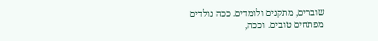שוברים, מתקנים ולומדים. ככה נולדים מפתחים טובים. וככה,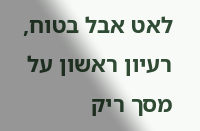לאט אבל בטוח, רעיון ראשון על מסך ריק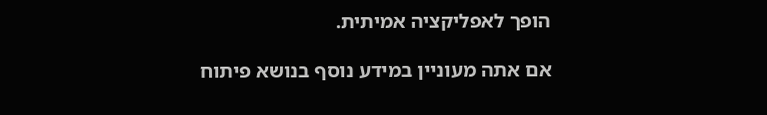הופך לאפליקציה אמיתית.

אם אתה מעוניין במידע נוסף בנושא פיתוח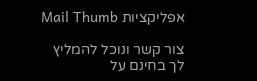אפליקציות Mail Thumb

צור קשר ונוכל להמליץ לך בחינם על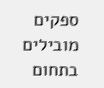ספקים מובילים בתחום